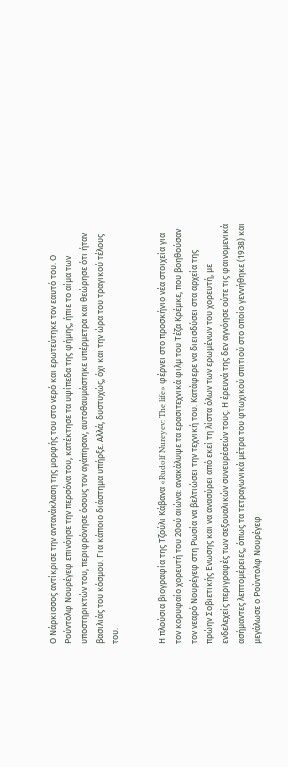Ο Νάρκισσος αντίκρισε την αντανάκλαση της μορφής του στο νερό και ερωτεύτηκε τον εαυτό του. Ο Ρούντολφ Νουρέγεφ επινόησε την περσόνα του, κατέκτησε τα υψίπεδα της φήμης, ήπιε το αίμα των υποστηρικτών του, περιφρόνησε όσους τον αγάπησαν, αυτοθαυμάστηκε υπέρμετρα και θεώρησε ότι ήταν βασιλιάς του κόσμου. Για κάποιο διάστημα υπήρξε. Αλλά, δυστυχώς, όχι και την ώρα του τραγικού τέλους του.


Η πλούσια βιογραφία της Τζούλι Κάβανα «Rudolf Nureyev: The life» φέρνει στο προσκήνιο νέα στοιχεία για τον κορυφαίο χορευτή του 20ού αιώνα: ανακάλυψε τα ερασιτεχνικά φιλμ του Τέζα Κρέμκε, που βοηθούσαν τον νεαρό Νουρέγεφ στη Ρωσία να βελτιώσει την τεχνική του. Κατάφερε να διεισδύσει στα αρχεία της πρώην Σοβιετικής Ενωσης και να ανασύρει από εκεί τη λίστα όλων των ερωμένων του χορευτή, με ενδελεχείς περιγραφές των σεξουαλικών συνευρέσεών τους. Η έρευνά της δεν αγνόησε ούτε τις φαινομενικά ασήμαντες λεπτομέρειες, όπως τα τετραγωνικά μέτρα του φτωχικού σπιτιού στο οποίο γεννήθηκε (1938) και μεγάλωσε ο Ρούντολφ Νουρέγεφ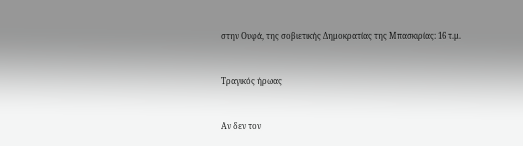στην Ουφά, της σοβιετικής Δημοκρατίας της Μπασκιρίας: 16 τ.μ.


Τραγικός ήρωας


Αν δεν τον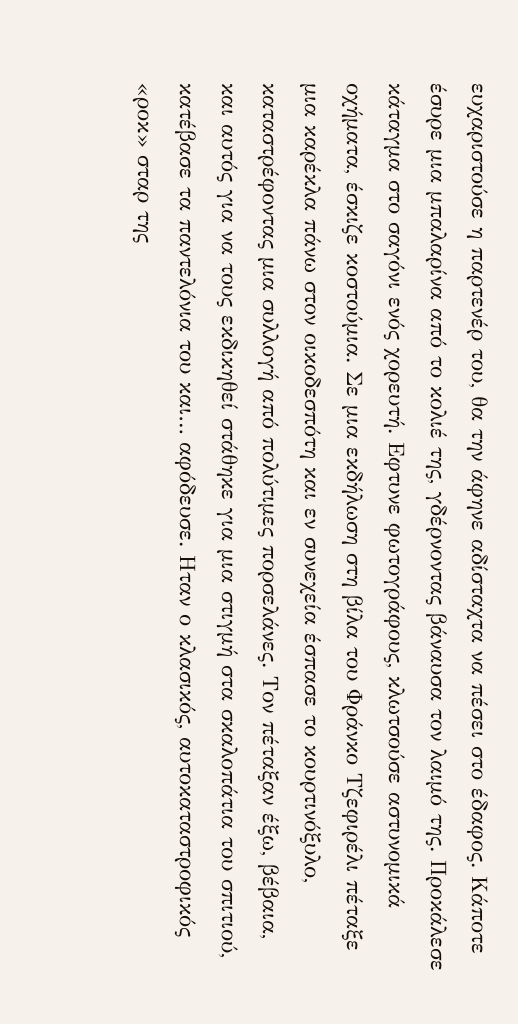ευχαριστούσε η παρτενέρ του, θα την άφηνε αδίσταχτα να πέσει στο έδαφος. Κάποτε έσυρε μια μπαλαρίνα από το κολιέ της, γδέρνοντας βάναυσα τον λαιμό της. Προκάλεσε κάταγμα στο σαγόνι ενός χορευτή. Εφτυνε φωτογράφους, κλωτσούσε αστυνομικά οχήματα, έσκιζε κοστούμια. Σε μια εκδήλωση στη βίλα του Φράνκο Τζεφιρέλι πέταξε μια καρέκλα πάνω στον οικοδεσπότη και εν συνεχεία έσπασε το κουρτινόξυλο, καταστρέφοντας μια συλλογή από πολύτιμες πορσελάνες. Τον πέταξαν έξω, βέβαια, και αυτός για να τους εκδικηθεί στάθηκε για μια στιγμή στα σκαλοπάτια του σπιτιού, κατέβασε τα παντελόνια του και… αφόδευσε. Ηταν ο κλασικός, αυτοκαταστροφικός «ροκ» σταρ της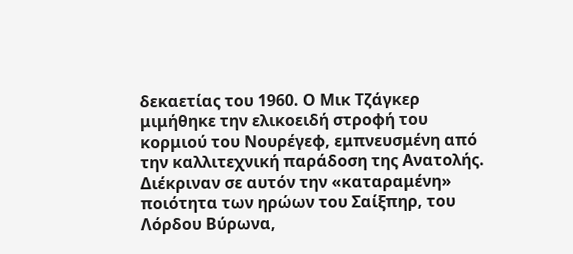δεκαετίας του 1960. Ο Μικ Τζάγκερ μιμήθηκε την ελικοειδή στροφή του κορμιού του Νουρέγεφ, εμπνευσμένη από την καλλιτεχνική παράδοση της Ανατολής. Διέκριναν σε αυτόν την «καταραμένη» ποιότητα των ηρώων του Σαίξπηρ, του Λόρδου Βύρωνα,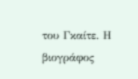του Γκαίτε. Η βιογράφος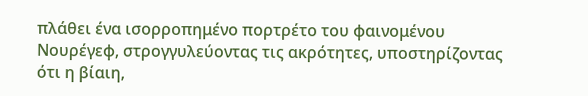πλάθει ένα ισορροπημένο πορτρέτο του φαινομένου Νουρέγεφ, στρογγυλεύοντας τις ακρότητες, υποστηρίζοντας ότι η βίαιη,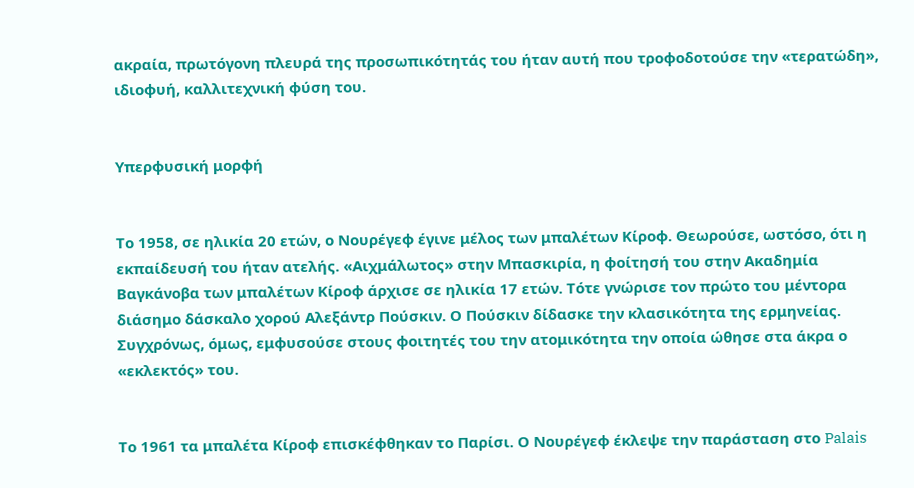ακραία, πρωτόγονη πλευρά της προσωπικότητάς του ήταν αυτή που τροφοδοτούσε την «τερατώδη», ιδιοφυή, καλλιτεχνική φύση του.


Υπερφυσική μορφή


Το 1958, σε ηλικία 20 ετών, ο Νουρέγεφ έγινε μέλος των μπαλέτων Κίροφ. Θεωρούσε, ωστόσο, ότι η εκπαίδευσή του ήταν ατελής. «Αιχμάλωτος» στην Μπασκιρία, η φοίτησή του στην Ακαδημία Βαγκάνοβα των μπαλέτων Κίροφ άρχισε σε ηλικία 17 ετών. Τότε γνώρισε τον πρώτο του μέντορα διάσημο δάσκαλο χορού Αλεξάντρ Πούσκιν. Ο Πούσκιν δίδασκε την κλασικότητα της ερμηνείας. Συγχρόνως, όμως, εμφυσούσε στους φοιτητές του την ατομικότητα την οποία ώθησε στα άκρα ο «εκλεκτός» του.


Το 1961 τα μπαλέτα Κίροφ επισκέφθηκαν το Παρίσι. Ο Νουρέγεφ έκλεψε την παράσταση στο Palais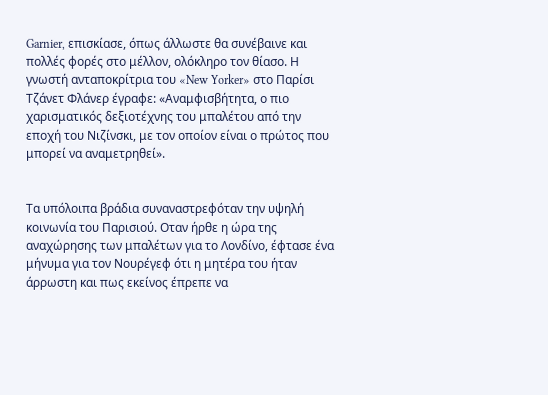Garnier, επισκίασε, όπως άλλωστε θα συνέβαινε και πολλές φορές στο μέλλον, ολόκληρο τον θίασο. Η γνωστή ανταποκρίτρια του «New Yorker» στο Παρίσι Τζάνετ Φλάνερ έγραφε: «Αναμφισβήτητα, ο πιο χαρισματικός δεξιοτέχνης του μπαλέτου από την εποχή του Νιζίνσκι, με τον οποίον είναι ο πρώτος που μπορεί να αναμετρηθεί».


Τα υπόλοιπα βράδια συναναστρεφόταν την υψηλή κοινωνία του Παρισιού. Οταν ήρθε η ώρα της αναχώρησης των μπαλέτων για το Λονδίνο, έφτασε ένα μήνυμα για τον Νουρέγεφ ότι η μητέρα του ήταν άρρωστη και πως εκείνος έπρεπε να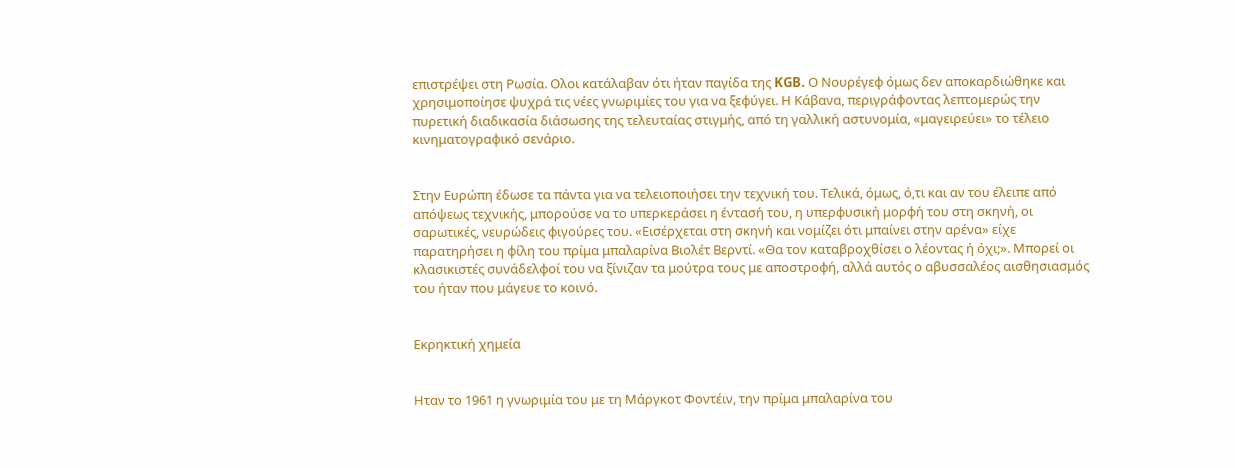επιστρέψει στη Ρωσία. Ολοι κατάλαβαν ότι ήταν παγίδα της KGB. Ο Νουρέγεφ όμως δεν αποκαρδιώθηκε και χρησιμοποίησε ψυχρά τις νέες γνωριμίες του για να ξεφύγει. Η Κάβανα, περιγράφοντας λεπτομερώς την πυρετική διαδικασία διάσωσης της τελευταίας στιγμής, από τη γαλλική αστυνομία, «μαγειρεύει» το τέλειο κινηματογραφικό σενάριο.


Στην Ευρώπη έδωσε τα πάντα για να τελειοποιήσει την τεχνική του. Τελικά, όμως, ό,τι και αν του έλειπε από απόψεως τεχνικής, μπορούσε να το υπερκεράσει η έντασή του, η υπερφυσική μορφή του στη σκηνή, οι σαρωτικές, νευρώδεις φιγούρες του. «Εισέρχεται στη σκηνή και νομίζει ότι μπαίνει στην αρένα» είχε παρατηρήσει η φίλη του πρίμα μπαλαρίνα Βιολέτ Βερντί. «Θα τον καταβροχθίσει ο λέοντας ή όχι;». Μπορεί οι κλασικιστές συνάδελφοί του να ξίνιζαν τα μούτρα τους με αποστροφή, αλλά αυτός ο αβυσσαλέος αισθησιασμός του ήταν που μάγευε το κοινό.


Εκρηκτική χημεία


Ηταν το 1961 η γνωριμία του με τη Μάργκοτ Φοντέιν, την πρίμα μπαλαρίνα του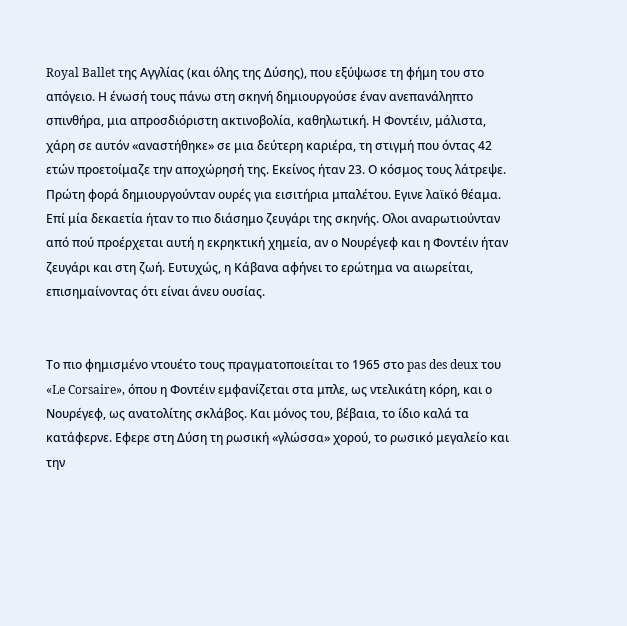Royal Ballet της Αγγλίας (και όλης της Δύσης), που εξύψωσε τη φήμη του στο απόγειο. Η ένωσή τους πάνω στη σκηνή δημιουργούσε έναν ανεπανάληπτο σπινθήρα, μια απροσδιόριστη ακτινοβολία, καθηλωτική. Η Φοντέιν, μάλιστα, χάρη σε αυτόν «αναστήθηκε» σε μια δεύτερη καριέρα, τη στιγμή που όντας 42 ετών προετοίμαζε την αποχώρησή της. Εκείνος ήταν 23. Ο κόσμος τους λάτρεψε. Πρώτη φορά δημιουργούνταν ουρές για εισιτήρια μπαλέτου. Εγινε λαϊκό θέαμα. Επί μία δεκαετία ήταν το πιο διάσημο ζευγάρι της σκηνής. Ολοι αναρωτιούνταν από πού προέρχεται αυτή η εκρηκτική χημεία, αν ο Νουρέγεφ και η Φοντέιν ήταν ζευγάρι και στη ζωή. Ευτυχώς, η Κάβανα αφήνει το ερώτημα να αιωρείται, επισημαίνοντας ότι είναι άνευ ουσίας.


Το πιο φημισμένο ντουέτο τους πραγματοποιείται το 1965 στο pas des deux του «Le Corsaire», όπου η Φοντέιν εμφανίζεται στα μπλε, ως ντελικάτη κόρη, και ο Νουρέγεφ, ως ανατολίτης σκλάβος. Και μόνος του, βέβαια, το ίδιο καλά τα κατάφερνε. Εφερε στη Δύση τη ρωσική «γλώσσα» χορού, το ρωσικό μεγαλείο και την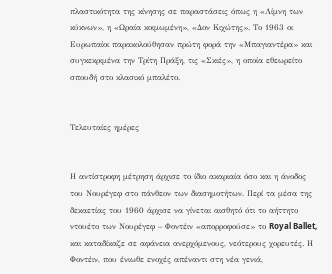πλαστικότητα της κίνησης σε παραστάσεις όπως η «Λίμνη των κύκνων», η «Ωραία κοιμωμένη», «Δον Κιχώτης». Το 1963 οι Ευρωπαίοι παρακολούθησαν πρώτη φορά την «Μπαγιαντέρα» και συγκεκριμένα την Τρίτη Πράξη, τις «Σκιές», η οποία εθεωρείτο σπουδή στο κλασικό μπαλέτο.


Τελευταίες ημέρες


Η αντίστροφη μέτρηση άρχισε το ίδιο ακαριαία όσο και η άνοδος του Νουρέγεφ στο πάνθεον των διασημοτήτων. Περί τα μέσα της δεκαετίας του 1960 άρχισε να γίνεται αισθητό ότι το αήττητο ντουέτο των Νουρέγεφ – Φοντέιν «απορροφούσε» το Royal Ballet, και καταδίκαζε σε αφάνεια ανερχόμενους, νεότερους χορευτές. Η Φοντέιν, που ένιωθε ενοχές απέναντι στη νέα γενιά,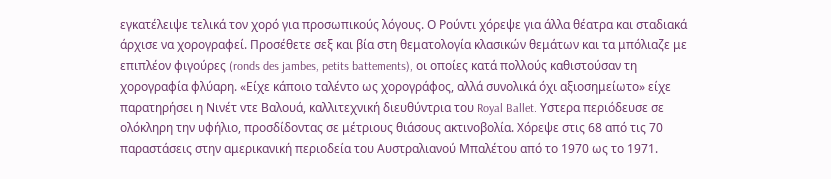εγκατέλειψε τελικά τον χορό για προσωπικούς λόγους. Ο Ρούντι χόρεψε για άλλα θέατρα και σταδιακά άρχισε να χορογραφεί. Προσέθετε σεξ και βία στη θεματολογία κλασικών θεμάτων και τα μπόλιαζε με επιπλέον φιγούρες (ronds des jambes, petits battements), οι οποίες κατά πολλούς καθιστούσαν τη χορογραφία φλύαρη. «Είχε κάποιο ταλέντο ως χορογράφος, αλλά συνολικά όχι αξιοσημείωτο» είχε παρατηρήσει η Νινέτ ντε Βαλουά, καλλιτεχνική διευθύντρια του Royal Ballet. Υστερα περιόδευσε σε ολόκληρη την υφήλιο, προσδίδοντας σε μέτριους θιάσους ακτινοβολία. Χόρεψε στις 68 από τις 70 παραστάσεις στην αμερικανική περιοδεία του Αυστραλιανού Μπαλέτου από το 1970 ως το 1971.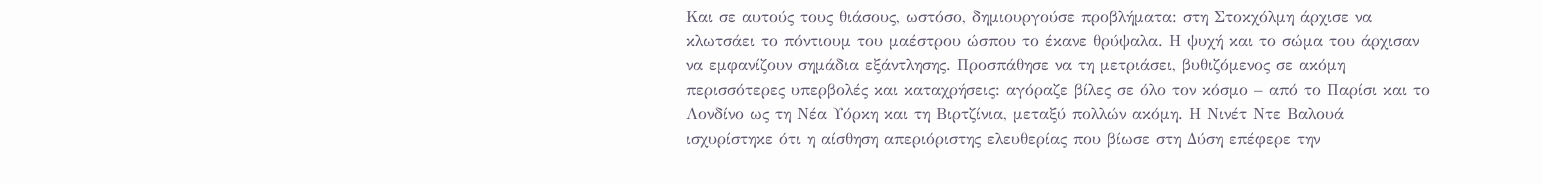Και σε αυτούς τους θιάσους, ωστόσο, δημιουργούσε προβλήματα: στη Στοκχόλμη άρχισε να κλωτσάει το πόντιουμ του μαέστρου ώσπου το έκανε θρύψαλα. Η ψυχή και το σώμα του άρχισαν να εμφανίζουν σημάδια εξάντλησης. Προσπάθησε να τη μετριάσει, βυθιζόμενος σε ακόμη περισσότερες υπερβολές και καταχρήσεις: αγόραζε βίλες σε όλο τον κόσμο – από το Παρίσι και το Λονδίνο ως τη Νέα Υόρκη και τη Βιρτζίνια, μεταξύ πολλών ακόμη. Η Νινέτ Ντε Βαλουά ισχυρίστηκε ότι η αίσθηση απεριόριστης ελευθερίας που βίωσε στη Δύση επέφερε την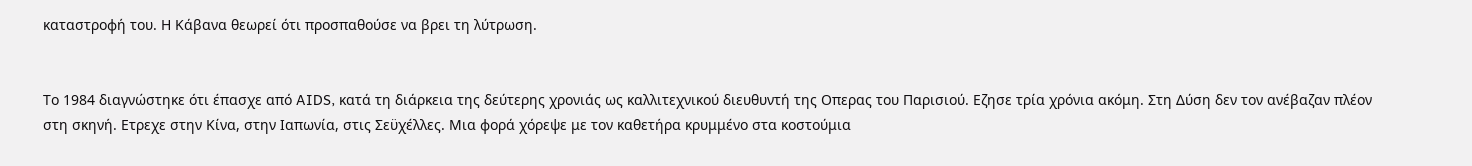καταστροφή του. Η Κάβανα θεωρεί ότι προσπαθούσε να βρει τη λύτρωση.


Το 1984 διαγνώστηκε ότι έπασχε από AIDS, κατά τη διάρκεια της δεύτερης χρονιάς ως καλλιτεχνικού διευθυντή της Οπερας του Παρισιού. Εζησε τρία χρόνια ακόμη. Στη Δύση δεν τον ανέβαζαν πλέον στη σκηνή. Ετρεχε στην Κίνα, στην Ιαπωνία, στις Σεϋχέλλες. Μια φορά χόρεψε με τον καθετήρα κρυμμένο στα κοστούμια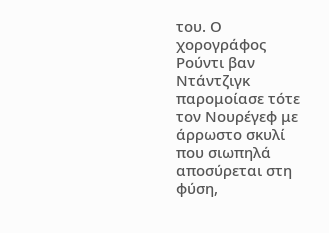του. Ο χορογράφος Ρούντι βαν Ντάντζιγκ παρομοίασε τότε τον Νουρέγεφ με άρρωστο σκυλί που σιωπηλά αποσύρεται στη φύση,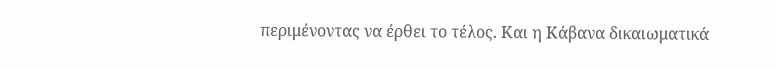περιμένοντας να έρθει το τέλος. Και η Κάβανα δικαιωματικά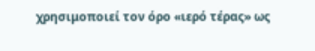χρησιμοποιεί τον όρο «ιερό τέρας» ως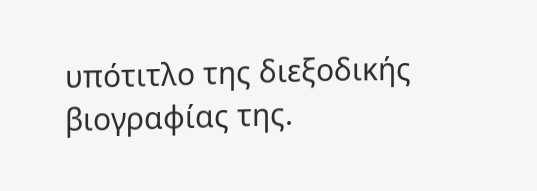υπότιτλο της διεξοδικής βιογραφίας της.